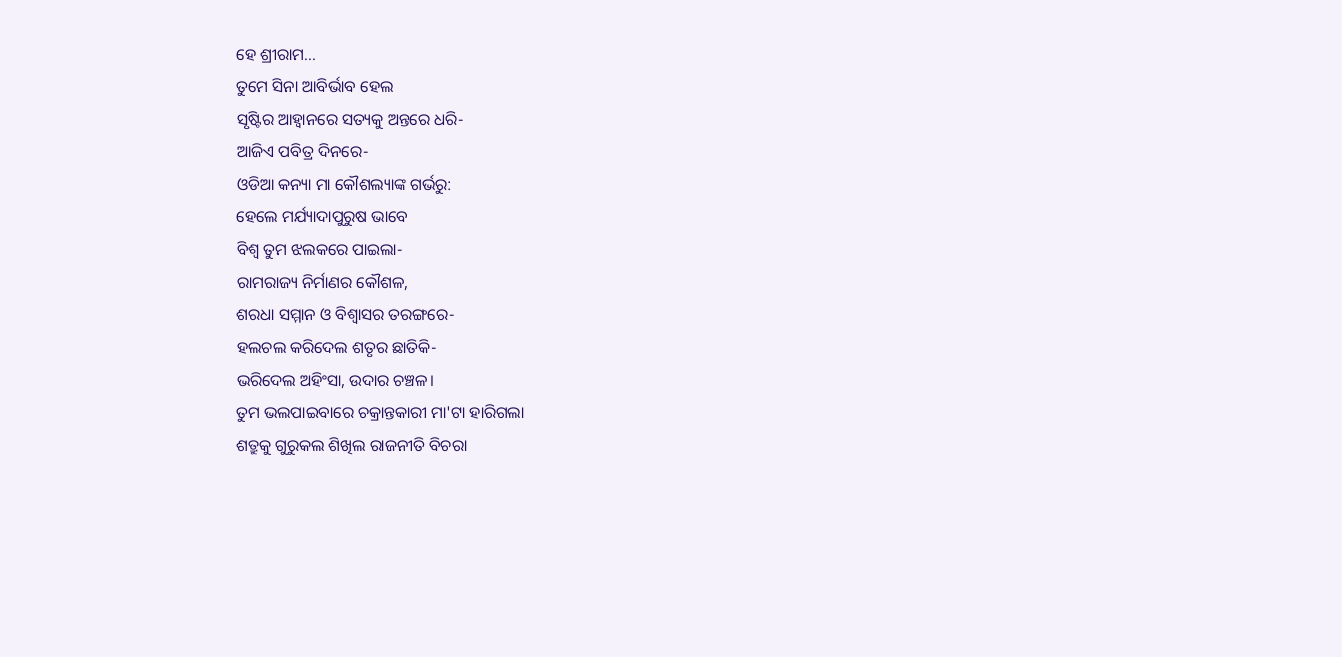ହେ ଶ୍ରୀରାମ...
ତୁମେ ସିନା ଆବିର୍ଭାବ ହେଲ
ସୃଷ୍ଟିର ଆହ୍ୱାନରେ ସତ୍ୟକୁ ଅନ୍ତରେ ଧରି-
ଆଜିଏ ପବିତ୍ର ଦିନରେ-
ଓଡିଆ କନ୍ୟା ମା କୌଶଲ୍ୟାଙ୍କ ଗର୍ଭରୁ:
ହେଲେ ମର୍ଯ୍ୟାଦାପୁରୁଷ ଭାବେ
ବିଶ୍ୱ ତୁମ ଝଲକରେ ପାଇଲା-
ରାମରାଜ୍ୟ ନିର୍ମାଣର କୌଶଳ,
ଶରଧା ସମ୍ମାନ ଓ ବିଶ୍ୱାସର ତରଙ୍ଗରେ-
ହଲଚଲ କରିଦେଲ ଶତୃର ଛାତିକି-
ଭରିଦେଲ ଅହିଂସା, ଉଦାର ଚଞ୍ଚଳ।
ତୁମ ଭଲପାଇବାରେ ଚକ୍ରାନ୍ତକାରୀ ମା'ଟା ହାରିଗଲା
ଶତ୍ରୁକୁ ଗୁରୁକଲ ଶିଖିଲ ରାଜନୀତି ବିଚରା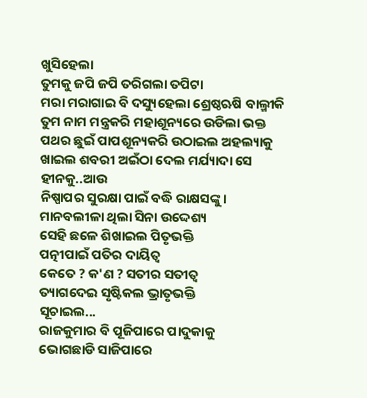ଖୁସିହେଲା
ତୁମକୁ ଜପି ଜପି ତରିଗଲା ତପିଟା
ମରା ମରାଗାଇ ବି ଦସ୍ୟୁହେଲା ଶ୍ରେଷ୍ଠଋଷି ବାଲ୍ମୀକି
ତୁମ ନାମ ମନ୍ତ୍ରକରି ମହାଶୂନ୍ୟରେ ଉଡିଲା ଭକ୍ତ
ପଥର ଛୁଇଁ ପାପଶୂନ୍ୟକରି ଉଠାଇଲ ଅହଲ୍ୟାକୁ
ଖାଇଲ ଶବରୀ ଅଇଁଠା ଦେଲ ମର୍ଯ୍ୟାଦା ସେ ହୀନକୁ..ଆଉ
ନିଷ୍ପାପର ସୁରକ୍ଷା ପାଇଁ ବଦ୍ଧି ରାକ୍ଷସଙ୍କୁ।
ମାନବଲୀଳା ଥିଲା ସିନା ଉଦ୍ଦେଶ୍ୟ
ସେହି ଛଳେ ଶିଖାଇଲ ପିତୃଭକ୍ତି
ପତ୍ନୀପାଇଁ ପତିର ଦାୟିତ୍ୱ
କେତେ ? କ'ଣ ? ସତୀର ସତୀତ୍ୱ
ତ୍ୟାଗଦେଇ ସୃଷ୍ଟିକଲ ଭ୍ରାତୃଭକ୍ତି
ସୂଚାଇଲ...
ରାଜକୁମାର ବି ପୂଜିପାରେ ପାଦୁକାକୁ
ଭୋଗଛାଡି ସାଜିପାରେ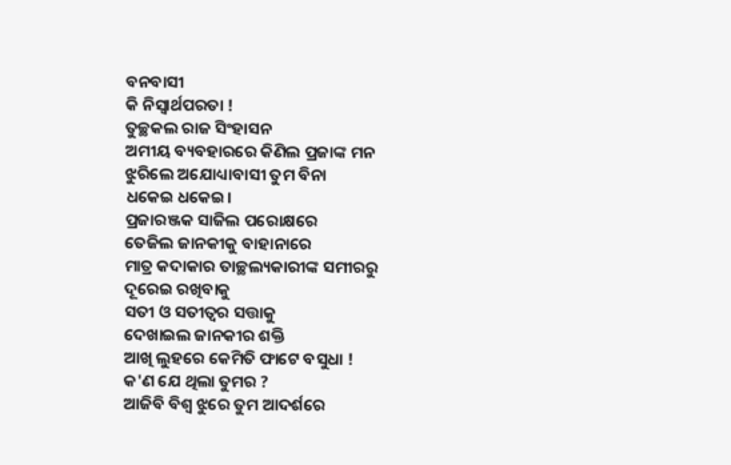ବନବାସୀ
କି ନିସ୍ୱାର୍ଥପରତା !
ତୁଚ୍ଛକଲ ରାଜ ସିଂହାସନ
ଅମୀୟ ବ୍ୟବହାରରେ କିଣିଲ ପ୍ରଜାଙ୍କ ମନ
ଝୁରିଲେ ଅଯୋଧ୍ୟାବାସୀ ତୁମ ବିନା
ଧକେଇ ଧକେଇ।
ପ୍ରଜାରଞ୍ଜକ ସାଜିଲ ପରୋକ୍ଷରେ
ତେଜିଲ ଜାନକୀକୁ ବାହାନାରେ
ମାତ୍ର କଦାକାର ତାଚ୍ଛଲ୍ୟକାରୀଙ୍କ ସମୀରରୁ
ଦୂରେଇ ରଖିବାକୁ
ସତୀ ଓ ସତୀତ୍ୱର ସତ୍ତାକୁ
ଦେଖାଇଲ ଜାନକୀର ଶକ୍ତି
ଆଖି ଲୁହରେ କେମିତି ଫାଟେ ବସୁଧା !
କ'ଣ ଯେ ଥିଲା ତୁମର ?
ଆଜିବି ବିଶ୍ୱ ଝୁରେ ତୁମ ଆଦର୍ଶରେ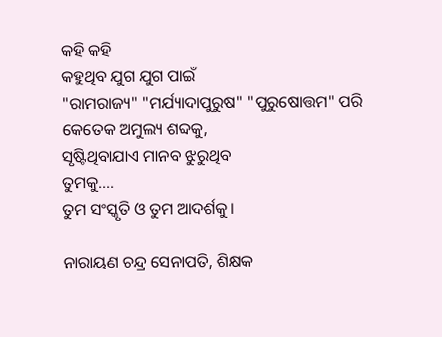କହି କହି
କହୁଥିବ ଯୁଗ ଯୁଗ ପାଇଁ
"ରାମରାଜ୍ୟ" "ମର୍ଯ୍ୟାଦାପୁରୁଷ" "ପୁରୁଷୋତ୍ତମ" ପରି
କେତେକ ଅମୁଲ୍ୟ ଶବ୍ଦକୁ,
ସୃଷ୍ଟିଥିବାଯାଏ ମାନବ ଝୁରୁଥିବ
ତୁମକୁ....
ତୁମ ସଂସ୍କୃତି ଓ ତୁମ ଆଦର୍ଶକୁ।

ନାରାୟଣ ଚନ୍ଦ୍ର ସେନାପତି, ଶିକ୍ଷକ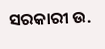ସରକାରୀ ଉ.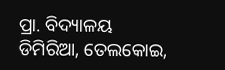ପ୍ରା. ବିଦ୍ୟାଳୟ
ଡିମିରିଆ, ତେଲକୋଇ,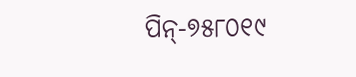ପିନ୍-୭୫୮୦୧୯